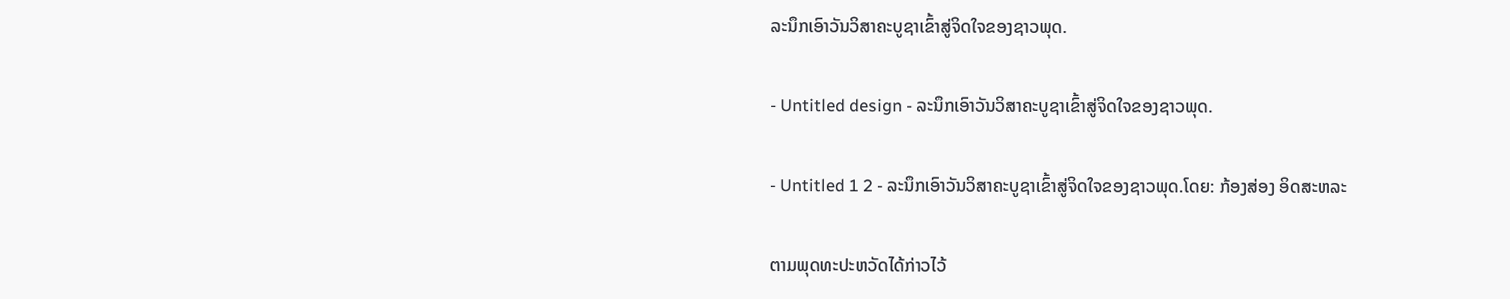ລະນຶກເອົາວັນວິສາຄະບູຊາເຂົ້າສູ່ຈິດໃຈຂອງຊາວພຸດ.

- Untitled design - ລະນຶກເອົາວັນວິສາຄະບູຊາເຂົ້າສູ່ຈິດໃຈຂອງຊາວພຸດ.

- Untitled 1 2 - ລະນຶກເອົາວັນວິສາຄະບູຊາເຂົ້າສູ່ຈິດໃຈຂອງຊາວພຸດ.ໂດຍ: ກ້ອງສ່ອງ ອິດສະຫລະ

ຕາມພຸດທະປະຫວັດໄດ້ກ່າວໄວ້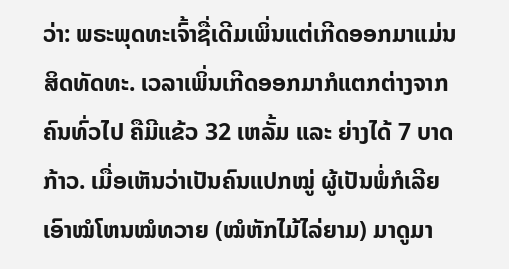ວ່າ: ພຣະພຸດທະເຈົ້າຊື່ເດີມເພິ່ນແຕ່ເກີດອອກມາແມ່ນສິດທັດທະ. ເວລາເພິ່ນເກີດອອກມາກໍແຕກຕ່າງຈາກຄົນທົ່ວໄປ ຄືມີແຂ້ວ 32 ເຫລັ້ມ ແລະ ຍ່າງໄດ້ 7 ບາດກ້າວ. ເມື່ອເຫັນວ່າເປັນຄົນແປກໝູ່ ຜູ້ເປັນພໍ່ກໍເລີຍເອົາໝໍໂຫນໝໍທວາຍ (ໝໍຫັກໄມ້ໄລ່ຍາມ) ມາດູມາ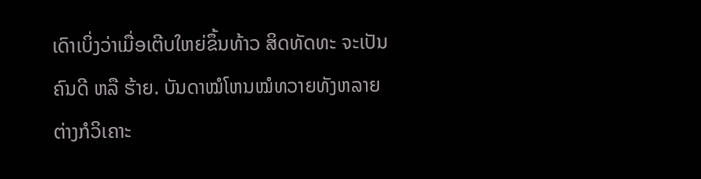ເດົາເບິ່ງວ່າເມື່ອເຕີບໃຫຍ່ຂຶ້ນທ້າວ ສິດທັດທະ ຈະເປັນຄົນດີ ຫລື ຮ້າຍ. ບັນດາໝໍໂຫນໝໍທວາຍທັງຫລາຍຕ່າງກໍວິເຄາະ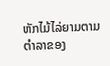ຫັກໄມ້ໄລ່ຍາມຕາມຕໍາລາຂອງ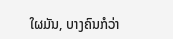ໃຜມັນ, ບາງຄົນກໍວ່າ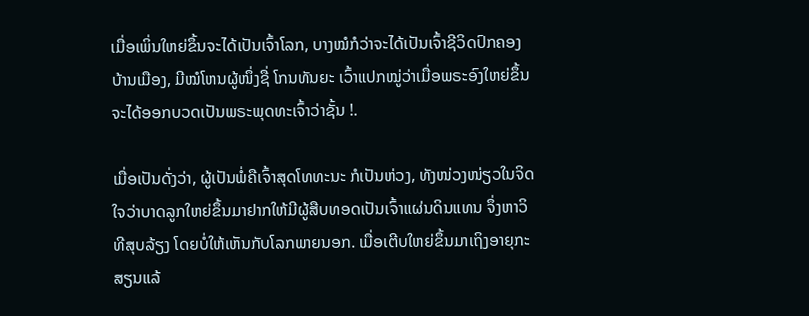ເມື່ອເພິ່ນໃຫຍ່ຂຶ້ນຈະໄດ້ເປັນເຈົ້າໂລກ, ບາງໝໍກໍວ່າຈະໄດ້ເປັນເຈົ້າຊີວິດປົກຄອງບ້ານເມືອງ, ມີໝໍໂຫນຜູ້ໜຶ່ງຊື່ ໂກນທັນຍະ ເວົ້າແປກໝູ່ວ່າເມື່ອພຣະອົງໃຫຍ່ຂຶ້ນຈະໄດ້ອອກບວດເປັນພຣະພຸດທະເຈົ້າວ່າຊັ້ນ !.

ເມື່ອເປັນດັ່ງວ່າ, ຜູ້ເປັນພໍ່ຄືເຈົ້າສຸດໂທທະນະ ກໍເປັນຫ່ວງ, ທັງໜ່ວງໜ່ຽວໃນຈິດໃຈວ່າບາດລູກໃຫຍ່ຂຶ້ນມາຢາກໃຫ້ມີຜູ້ສືບທອດເປັນເຈົ້າແຜ່ນດິນແທນ ຈຶ່ງຫາວິທີສຸບລ້ຽງ ໂດຍບໍ່ໃຫ້ເຫັນກັບໂລກພາຍນອກ. ເມື່ອເຕີບໃຫຍ່ຂຶ້ນມາເຖິງອາຍຸກະສຽນແລ້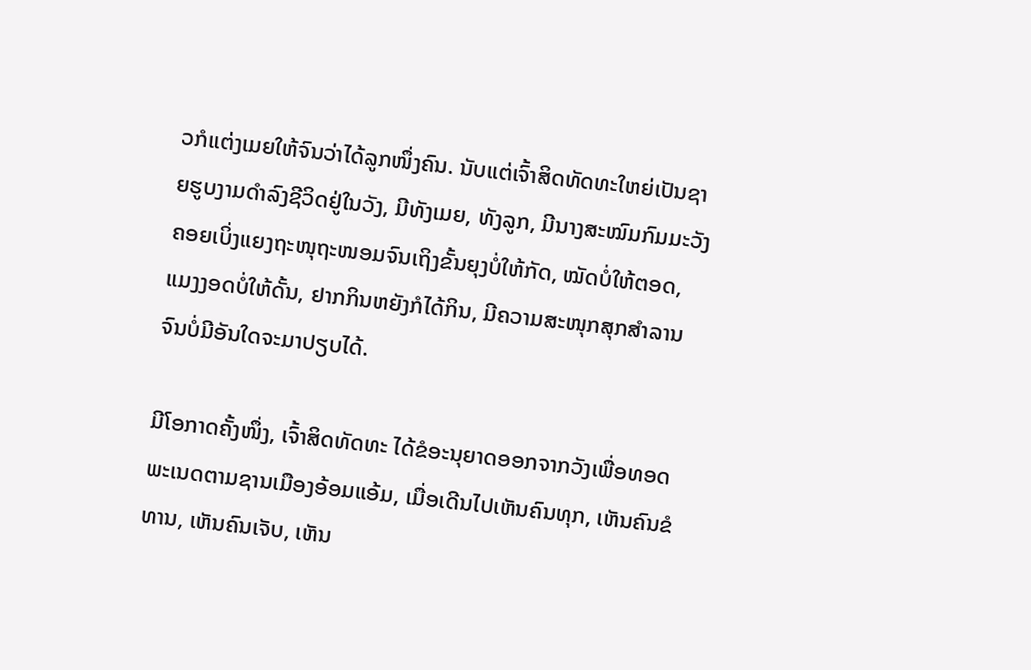ວກໍແຕ່ງເມຍໃຫ້ຈົນວ່າໄດ້ລູກໜຶ່ງຄົນ. ນັບແຕ່ເຈົ້າສິດທັດທະໃຫຍ່ເປັນຊາຍຮູບງາມດໍາລົງຊີວິດຢູ່ໃນວັງ, ມີທັງເມຍ, ທັງລູກ, ມີນາງສະໝົມກົມມະວັງຄອຍເບິ່ງແຍງຖະໜຸຖະໜອມຈົນເຖິງຂັ້ນຍຸງບໍ່ໃຫ້ກັດ, ໝັດບໍ່ໃຫ້ຕອດ, ແມງງອດບໍ່ໃຫ້ດັ້ນ, ຢາກກິນຫຍັງກໍໄດ້ກິນ, ມີຄວາມສະໜຸກສຸກສໍາລານຈົນບໍ່ມີອັນໃດຈະມາປຽບໄດ້.

ມີໂອກາດຄັ້ງໜຶ່ງ, ເຈົ້າສິດທັດທະ ໄດ້ຂໍອະນຸຍາດອອກຈາກວັງເພື່ອທອດພະເນດຕາມຊານເມືອງອ້ອມແອ້ມ, ເມື່ອເດີນໄປເຫັນຄົນທຸກ, ເຫັນຄົນຂໍທານ, ເຫັນຄົນເຈັບ, ເຫັນ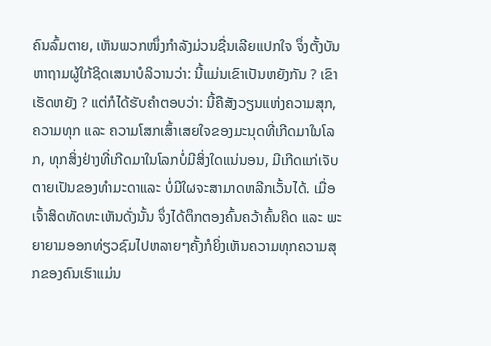ຄົນລົ້ມຕາຍ, ເຫັນພວກໜຶ່ງກໍາລັງມ່ວນຊື່ນເລີຍແປກໃຈ ຈຶ່ງຕັ້ງບັນຫາຖາມຜູ້ໃກ້ຊິດເສນາບໍລິວານວ່າ: ນີ້ແມ່ນເຂົາເປັນຫຍັງກັນ ? ເຂົາເຮັດຫຍັງ ? ແຕ່ກໍໄດ້ຮັບຄໍາຕອບວ່າ: ນີ້ຄືສັງວຽນແຫ່ງຄວາມສຸກ, ຄວາມທຸກ ແລະ ຄວາມໂສກເສົ້າເສຍໃຈຂອງມະນຸດທີ່ເກີດມາໃນໂລກ, ທຸກສິ່ງຢ່າງທີ່ເກີດມາໃນໂລກບໍ່ມີສິ່ງໃດແນ່ນອນ, ມີເກີດແກ່ເຈັບຕາຍເປັນຂອງທໍາມະດາແລະ ບໍ່ມີໃຜຈະສາມາດຫລີກເວັ້ນໄດ້. ເມື່ອເຈົ້າສິດທັດທະເຫັນດັ່ງນັ້ນ ຈຶ່ງໄດ້ຕຶກຕອງຄົ້ນຄວ້າຄົ້ນຄິດ ແລະ ພະຍາຍາມອອກທ່ຽວຊົມໄປຫລາຍໆຄັ້ງກໍຍິ່ງເຫັນຄວາມທຸກຄວາມສຸກຂອງຄົນເຮົາແມ່ນ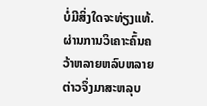ບໍ່ມີສິ່ງໃດຈະທ່ຽງແທ້. ຜ່ານການວິເຄາະຄົ້ນຄວ້າຫລາຍຫລົບຫລາຍຕ່າວຈຶ່ງມາສະຫລຸບ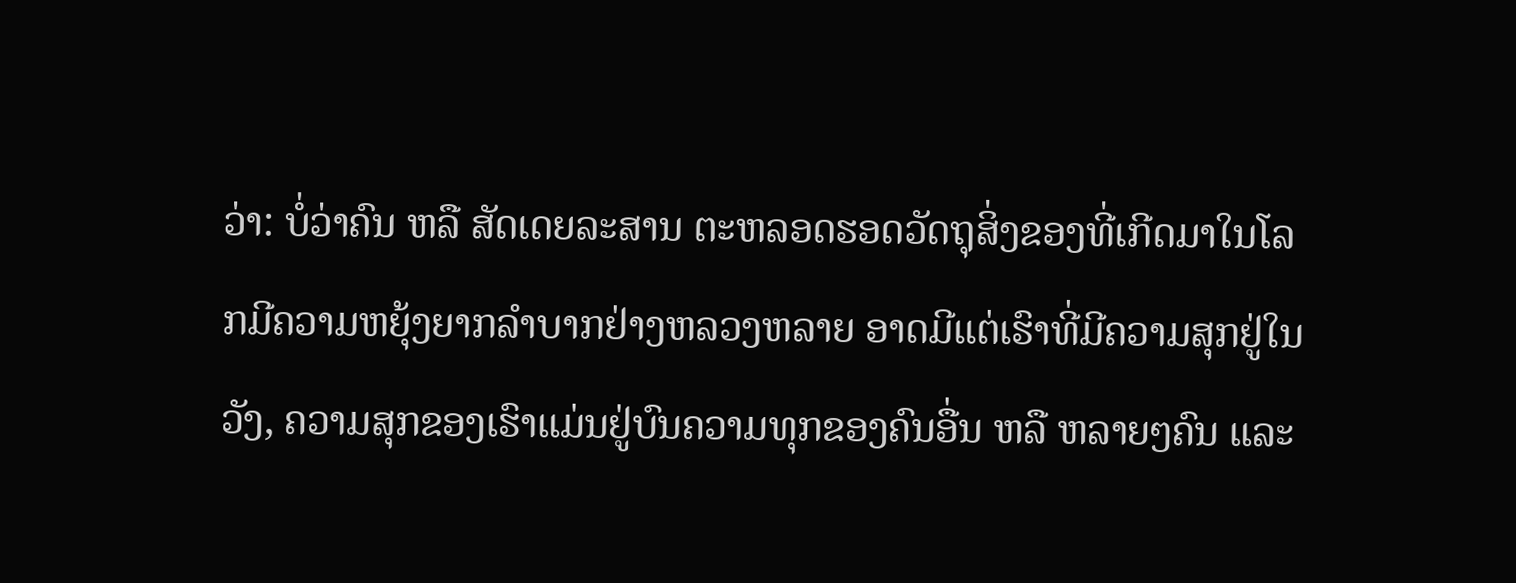ວ່າ: ບໍ່ວ່າຄົນ ຫລື ສັດເດຍລະສານ ຕະຫລອດຮອດວັດຖຸສິ່ງຂອງທີ່ເກີດມາໃນໂລກມີຄວາມຫຍຸ້ງຍາກລໍາບາກຢ່າງຫລວງຫລາຍ ອາດມີແຕ່ເຮົາທີ່ມີຄວາມສຸກຢູ່ໃນວັງ, ຄວາມສຸກຂອງເຮົາແມ່ນຢູ່ບົນຄວາມທຸກຂອງຄົນອື່ນ ຫລື ຫລາຍໆຄົນ ແລະ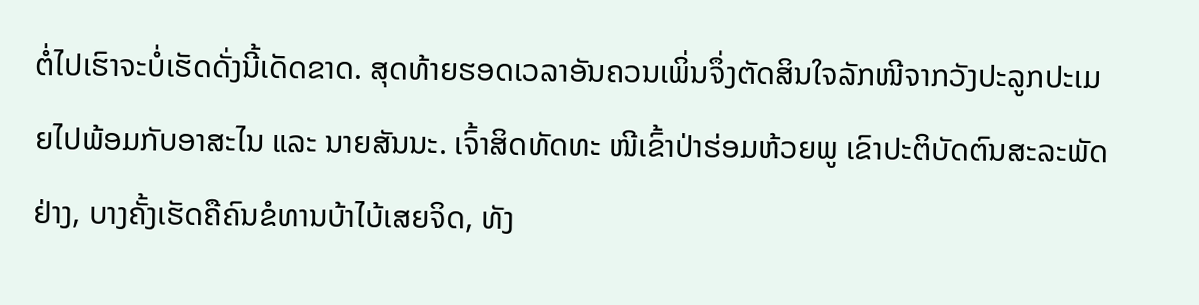ຕໍ່ໄປເຮົາຈະບໍ່ເຮັດດັ່ງນີ້ເດັດຂາດ. ສຸດທ້າຍຮອດເວລາອັນຄວນເພິ່ນຈຶ່ງຕັດສິນໃຈລັກໜີຈາກວັງປະລູກປະເມຍໄປພ້ອມກັບອາສະໄນ ແລະ ນາຍສັນນະ. ເຈົ້າສິດທັດທະ ໜີເຂົ້າປ່າຮ່ອມຫ້ວຍພູ ເຂົາປະຕິບັດຕົນສະລະພັດຢ່າງ, ບາງຄັ້ງເຮັດຄືຄົນຂໍທານບ້າໄບ້ເສຍຈິດ, ທັງ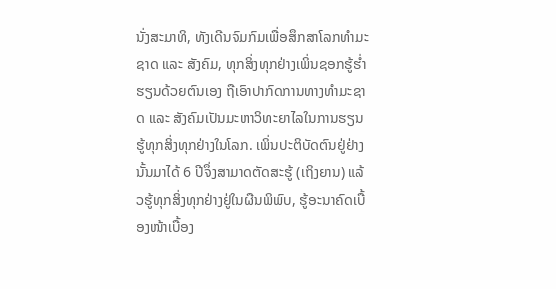ນັ່ງສະມາທິ, ທັງເດີນຈົມກົມເພື່ອສຶກສາໂລກທໍາມະຊາດ ແລະ ສັງຄົມ, ທຸກສິ່ງທຸກຢ່າງເພິ່ນຊອກຮູ້ຮໍ່າຮຽນດ້ວຍຕົນເອງ ຖືເອົາປາກົດການທາງທໍາມະຊາດ ແລະ ສັງຄົມເປັນມະຫາວິທະຍາໄລໃນການຮຽນຮູ້ທຸກສິ່ງທຸກຢ່າງໃນໂລກ. ເພິ່ນປະຕິບັດຕົນຢູ່ຢ່າງນັ້ນມາໄດ້ 6 ປີຈຶ່ງສາມາດຕັດສະຮູ້ (ເຖິງຍານ) ແລ້ວຮູ້ທຸກສິ່ງທຸກຢ່າງຢູ່ໃນຜືນພິພົບ, ຮູ້ອະນາຄົດເບື້ອງໜ້າເບື້ອງ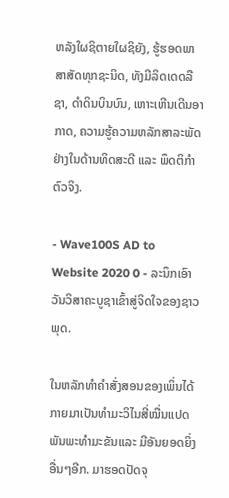ຫລັງໃຜຊິຕາຍໃຜຊິຍັງ, ຮູ້ຮອດພາສາສັດທຸກຊະນິດ, ທັງມີລິດເດດລືຊາ, ດໍາດິນບິນບົນ, ເຫາະເຫີນເດີນອາກາດ, ຄວາມຮູ້ຄວາມຫລັກສາລະພັດຢ່າງໃນດ້ານທິດສະດີ ແລະ ພຶດຕິກໍາຕົວຈິງ.

- Wave100S AD to Website 2020 0 - ລະນຶກເອົາວັນວິສາຄະບູຊາເຂົ້າສູ່ຈິດໃຈຂອງຊາວພຸດ.

ໃນຫລັກທໍາຄໍາສັ່ງສອນຂອງເພິ່ນໄດ້ກາຍມາເປັນທໍາມະວິໄນສີ່ໝື່ນແປດພັນພະທໍາມະຂັນແລະ ມີອັນຍອດຍິ່ງອື່ນໆອີກ. ມາຮອດປັດຈຸ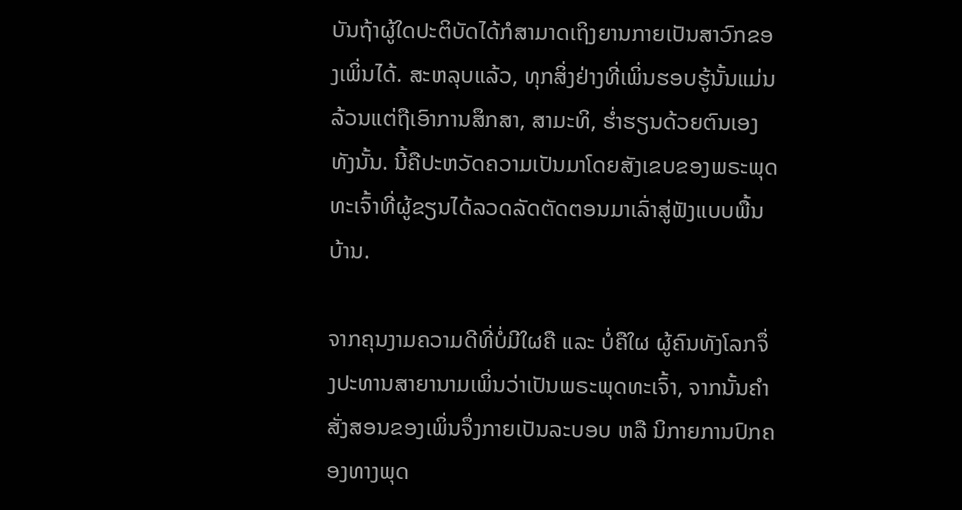ບັນຖ້າຜູ້ໃດປະຕິບັດໄດ້ກໍສາມາດເຖິງຍານກາຍເປັນສາວົກຂອງເພິ່ນໄດ້. ສະຫລຸບແລ້ວ, ທຸກສິ່ງຢ່າງທີ່ເພິ່ນຮອບຮູ້ນັ້ນແມ່ນລ້ວນແຕ່ຖືເອົາການສຶກສາ, ສາມະທິ, ຮໍ່າຮຽນດ້ວຍຕົນເອງທັງນັ້ນ. ນີ້ຄືປະຫວັດຄວາມເປັນມາໂດຍສັງເຂບຂອງພຣະພຸດທະເຈົ້າທີ່ຜູ້ຂຽນໄດ້ລວດລັດຕັດຕອນມາເລົ່າສູ່ຟັງແບບພື້ນບ້ານ.

ຈາກຄຸນງາມຄວາມດີທີ່ບໍ່ມີໃຜຄື ແລະ ບໍ່ຄືໃຜ ຜູ້ຄົນທັງໂລກຈຶ່ງປະທານສາຍານາມເພິ່ນວ່າເປັນພຣະພຸດທະເຈົ້າ, ຈາກນັ້ນຄໍາສັ່ງສອນຂອງເພິ່ນຈຶ່ງກາຍເປັນລະບອບ ຫລື ນິກາຍການປົກຄອງທາງພຸດ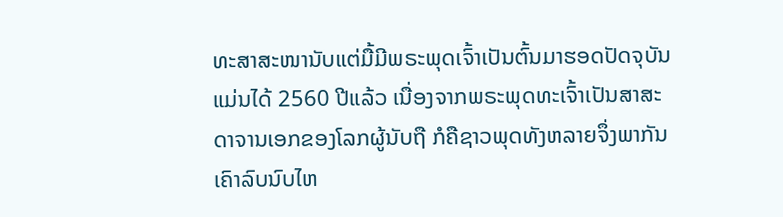ທະສາສະໜານັບແຕ່ມື້ມີພຣະພຸດເຈົ້າເປັນຕົ້ນມາຮອດປັດຈຸບັນແມ່ນໄດ້ 2560 ປີແລ້ວ ເນື່ອງຈາກພຣະພຸດທະເຈົ້າເປັນສາສະດາຈານເອກຂອງໂລກຜູ້ນັບຖື ກໍຄືຊາວພຸດທັງຫລາຍຈຶ່ງພາກັນເຄົາລົບນົບໄຫ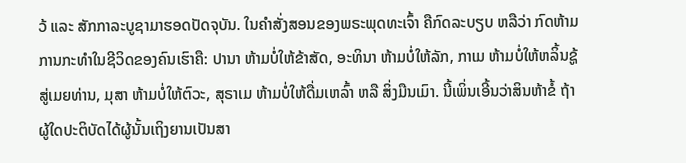ວ້ ແລະ ສັກກາລະບູຊາມາຮອດປັດຈຸບັນ. ໃນຄໍາສັ່ງສອນຂອງພຣະພຸດທະເຈົ້າ ຄືກົດລະບຽບ ຫລືວ່າ ກົດຫ້າມການກະທໍາໃນຊີວິດຂອງຄົນເຮົາຄື: ປານາ ຫ້າມບໍ່ໃຫ້ຂ້າສັດ, ອະທິນາ ຫ້າມບໍ່ໃຫ້ລັກ, ກາເມ ຫ້າມບໍ່ໃຫ້ຫລິ້ນຊູ້ສູ່ເມຍທ່ານ, ມຸສາ ຫ້າມບໍ່ໃຫ້ຕົວະ, ສຸຣາເມ ຫ້າມບໍ່ໃຫ້ດື່ມເຫລົ້າ ຫລື ສິ່ງມືນເມົາ. ນີ້ເພິ່ນເອີ້ນວ່າສິນຫ້າຂໍ້ ຖ້າຜູ້ໃດປະຕິບັດໄດ້ຜູ້ນັ້ນເຖິງຍານເປັນສາ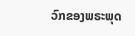ວົກຂອງພຣະພຸດ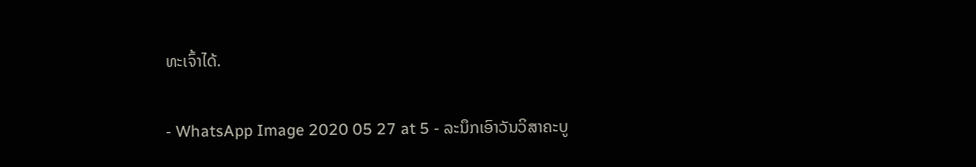ທະເຈົ້າໄດ້.

- WhatsApp Image 2020 05 27 at 5 - ລະນຶກເອົາວັນວິສາຄະບູ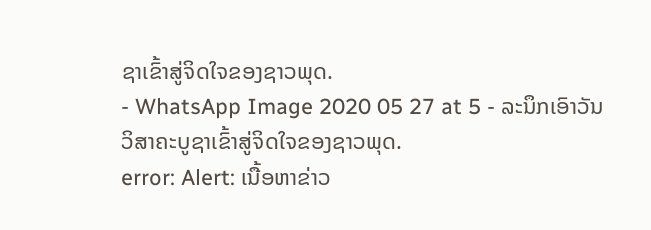ຊາເຂົ້າສູ່ຈິດໃຈຂອງຊາວພຸດ.
- WhatsApp Image 2020 05 27 at 5 - ລະນຶກເອົາວັນວິສາຄະບູຊາເຂົ້າສູ່ຈິດໃຈຂອງຊາວພຸດ.
error: Alert: ເນື້ອຫາຂ່າວ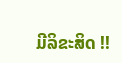ມີລິຂະສິດ !!